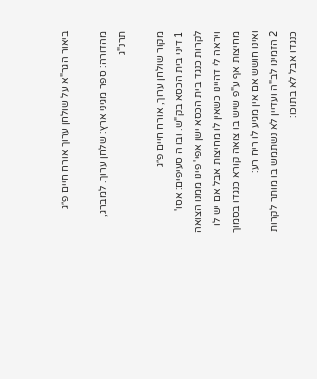ביאור הגר"א על שולחן ערוך אורח חיים פ״ג

מהדורה: ספר מגיני ארץ: שלחן ערוך. למברג, תרנ"ג

מקור שולחן ערוך, אורח חיים פ״ג
1 דיני בית הכסא בק"ש. ובו ה סעיפים: אסו' לקרות כנגד בית הכסא ישן אפי' פינו ממנו הצואה ויראה לי דהיינו כשאין לו מחיצות אבל אם יש לו מחיצות אף ע"פ שיש בו צואה קורא כנגדו בסמוך ואינו חושש אם אין מגיע לו ריח רע:
2 הזמינו לב"ה ועדיין לא נשתמש בו מותר לקרות כנגדו אבל לא בתוכו: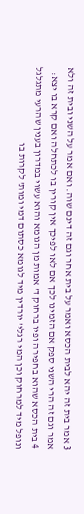3 אמר בית זה יהא לבית הכסא ואמר על בית אחר וגם זה דינם שוה. ואם אמר על השני ובית זה ולא אמר וגם זה הרי השני ספק אם הזמינו לכך אם לאו לפיכך אין קורין בו לכתחלה ואם קרא בו יצא:
4 בית הכסא שהוא בחפירה ופיו ברחוק ד' אמות מן הגומא והוא עשוי במדרון בענין שהרעי מתגלגל ונופל מיד למרחוק וכן המי רגלי' יורדין מיד לגומא כסתום דמי ומות' לקרות בו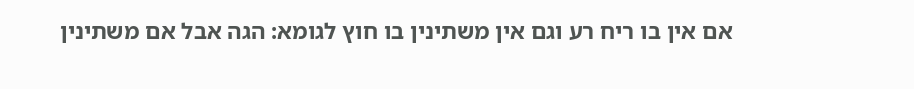אם אין בו ריח רע וגם אין משתינין בו חוץ לגומא: הגה אבל אם משתינין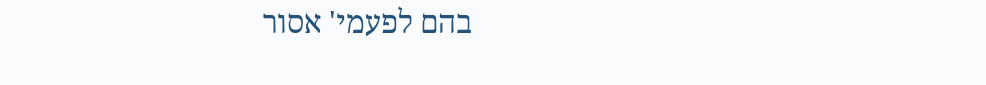בהם לפעמי' אסור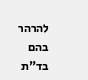להרהר בהם בד"ת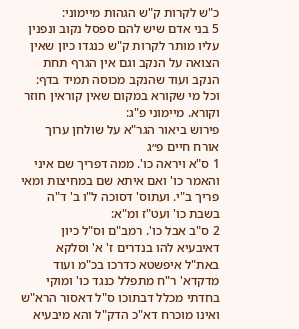כ"ש לקרות ק"ש הגהות מיימוני:
5 בני אדם שיש להם ספסל נקוב ונפנין עליו מותר לקרות ק"ש כנגדו כיון שאין הצואה על הנקב וגם אין הגרף תחת הנקב ועוד שהנקב מכוסה תמיד בדף: וכל מי שקורא במקום שאין קוראין חוזר וקורא. מיימוני פ"ג:
פירוש ביאור הגר"א על שולחן ערוך אורח חיים פ״ג
1 ס"א ויראה כו'. ממה דפריך שם איני והאמר כו' ואם איתא שם במחיצות ומאי פריך ב"י. ועתוס' דסוכה ל"ו ב' ד"ה בשבת כו' ועט"ז ומ"א:
2 ס"ב אבל כו'. רמב"ם וס"ל כיון דאיבעיא להו בנדרים ז' א' וסלקא באת"ל איפשטא כדרכו בכ"מ ועוד מדקדא' ר"ח מתפלל כנגד כו' ומוקי בחדתי מכלל דבתוכו ס"ל דאסור הרא"ש ואינו מוכרח דא"כ הדק"ל והא מיבעיא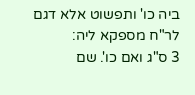ביה כו' ותפשוט אלא דגם לר"ח מספקא ליה:
3 ס"ג ואם כו'. שם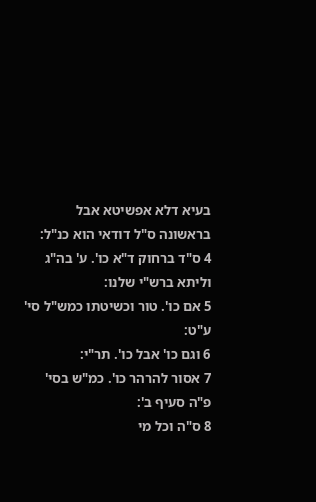בעיא דלא אפשיטא אבל בראשונה ס"ל דודאי הוא כנ"ל:
4 ס"ד ברחוק ד"א כו'. ע' בה"ג וליתא ברש"י שלנו:
5 אם כו'. טור וכשיטתו כמש"ל סי' ע"ט:
6 וגם כו' אבל כו'. תר"י:
7 אסור להרהר כו'. כמ"ש בסי' פ"ה סעיף ב':
8 ס"ה וכל מי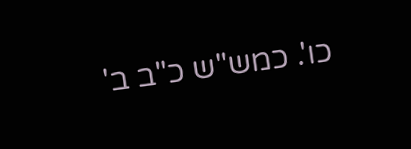כו'. כמש"ש כ"ב ב'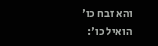והא זבח כו' הואיל כו':